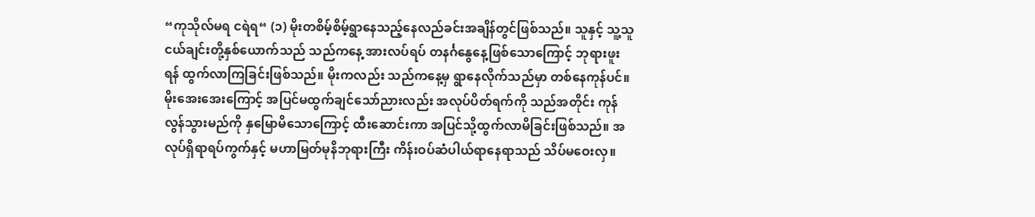“ကုသိုလ်မရ ငရဲရ“ (၁) မိုးတစိမ့်စိမ့်ရွာနေသည့်နေလည်ခင်းအချိန်တွင်ဖြစ်သည်။ သူနှင့် သူ့သူငယ်ချင်းတို့နှစ်ယောက်သည် သည်ကနေ့ အားလပ်ရပ် တနင်္ဂနွေနေ့ဖြစ်သောကြောင့် ဘုရားဖူးရန် ထွက်လာကြခြင်းဖြစ်သည်။ မိုးကလည်း သည်ကနေ့မှ ရွာနေလိုက်သည်မှာ တစ်နေကုန်ပင်။ မိုးအေးအေးကြောင့် အပြင်မထွက်ချင်သော်ညားလည်း အလုပ်ပိတ်ရက်ကို သည်အတိုင်း ကုန်လွန်သွားမည်ကို နှမြောမိသောကြောင့် ထီးဆောင်းကာ အပြင်သို့ထွက်လာမိခြင်းဖြစ်သည်။ အလုပ်ရှိရာရပ်ကွက်နှင့် မဟာမြတ်မုနိဘုရားကြီး ကိန်းဝပ်ဆံပါယ်ရာနေရာသည် သိပ်မဝေးလှ။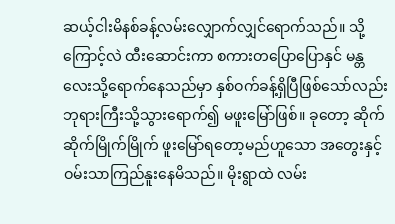ဆယ့်ငါးမိနစ်ခန့်လမ်းလျှောက်လျှင်ရောက်သည်။ သို့ကြောင့်လဲ ထီးဆောင်းကာ စကားတပြောပြောနှင် မန္တလေးသို့ရောက်နေသည်မှာ နှစ်ဝက်ခန့်ရှိပြီဖြစ်သော်လည်း ဘုရားကြီးသို့သွားရောက်၍ မဖူးမြော်ဖြစ်။ ခုတော့ ဆိုက်ဆိုက်မြိုက်မြိုက် ဖူးမြော်ရတော့မည်ဟူသော အတွေးနှင့် ဝမ်းသာကြည်နူးနေမိသည်။ မိုးရွာထဲ လမ်း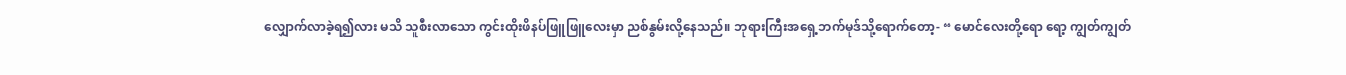လျှောက်လာခဲ့ရ၍လား မသိ သူစီးလာသော ကွင်းထိုးဖိနပ်ဖြူဖြူလေးမှာ ညစ်နွမ်းလို့နေသည်။ ဘုရားကြီးအရှေ့ဘက်မုဒ်သို့ရောက်တော့- “ မောင်လေးတို့ရော ရော့ ကျွတ်ကျွတ်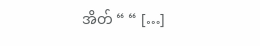အိတ် “ “ […]